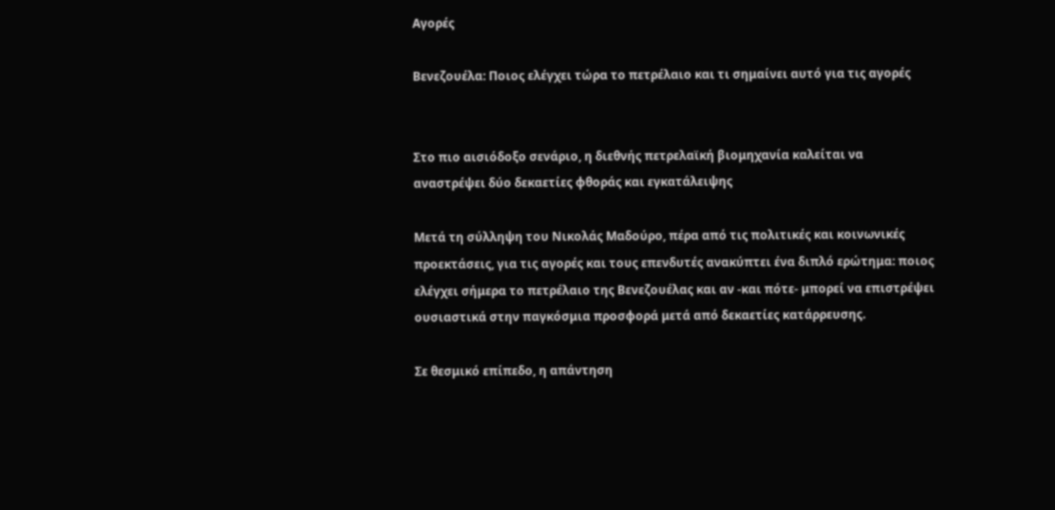Αγορές

Βενεζουέλα: Ποιος ελέγχει τώρα το πετρέλαιο και τι σημαίνει αυτό για τις αγορές


Στο πιο αισιόδοξο σενάριο, η διεθνής πετρελαϊκή βιομηχανία καλείται να αναστρέψει δύο δεκαετίες φθοράς και εγκατάλειψης

Μετά τη σύλληψη του Νικολάς Μαδούρο, πέρα από τις πολιτικές και κοινωνικές προεκτάσεις, για τις αγορές και τους επενδυτές ανακύπτει ένα διπλό ερώτημα: ποιος ελέγχει σήμερα το πετρέλαιο της Βενεζουέλας και αν -και πότε- μπορεί να επιστρέψει ουσιαστικά στην παγκόσμια προσφορά μετά από δεκαετίες κατάρρευσης.

Σε θεσμικό επίπεδο, η απάντηση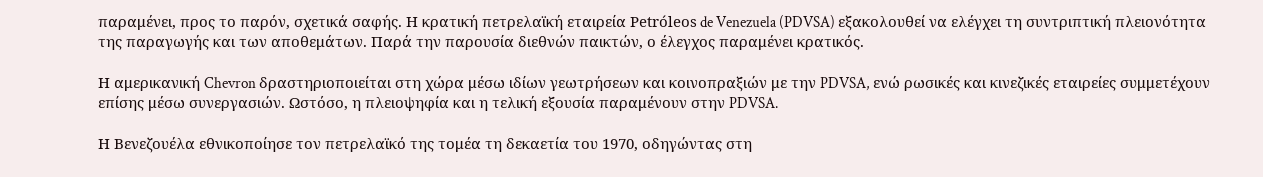παραμένει, προς το παρόν, σχετικά σαφής. Η κρατική πετρελαϊκή εταιρεία Petróleos de Venezuela (PDVSA) εξακολουθεί να ελέγχει τη συντριπτική πλειονότητα της παραγωγής και των αποθεμάτων. Παρά την παρουσία διεθνών παικτών, ο έλεγχος παραμένει κρατικός.

Η αμερικανική Chevron δραστηριοποιείται στη χώρα μέσω ιδίων γεωτρήσεων και κοινοπραξιών με την PDVSA, ενώ ρωσικές και κινεζικές εταιρείες συμμετέχουν επίσης μέσω συνεργασιών. Ωστόσο, η πλειοψηφία και η τελική εξουσία παραμένουν στην PDVSA.

Η Βενεζουέλα εθνικοποίησε τον πετρελαϊκό της τομέα τη δεκαετία του 1970, οδηγώντας στη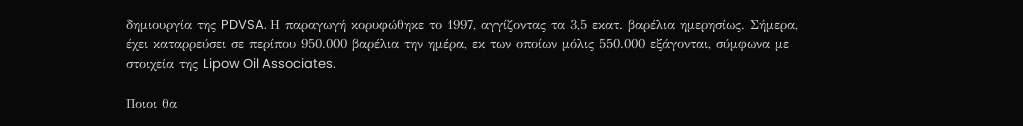δημιουργία της PDVSA. Η παραγωγή κορυφώθηκε το 1997, αγγίζοντας τα 3,5 εκατ. βαρέλια ημερησίως. Σήμερα, έχει καταρρεύσει σε περίπου 950.000 βαρέλια την ημέρα, εκ των οποίων μόλις 550.000 εξάγονται, σύμφωνα με στοιχεία της Lipow Oil Associates.

Ποιοι θα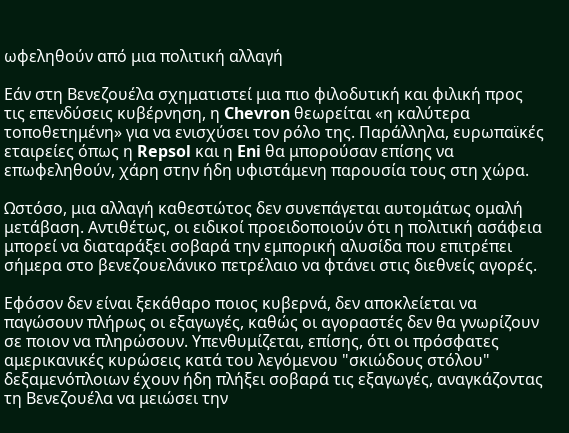ωφεληθούν από μια πολιτική αλλαγή

Εάν στη Βενεζουέλα σχηματιστεί μια πιο φιλοδυτική και φιλική προς τις επενδύσεις κυβέρνηση, η Chevron θεωρείται «η καλύτερα τοποθετημένη» για να ενισχύσει τον ρόλο της. Παράλληλα, ευρωπαϊκές εταιρείες όπως η Repsol και η Eni θα μπορούσαν επίσης να επωφεληθούν, χάρη στην ήδη υφιστάμενη παρουσία τους στη χώρα.

Ωστόσο, μια αλλαγή καθεστώτος δεν συνεπάγεται αυτομάτως ομαλή μετάβαση. Αντιθέτως, οι ειδικοί προειδοποιούν ότι η πολιτική ασάφεια μπορεί να διαταράξει σοβαρά την εμπορική αλυσίδα που επιτρέπει σήμερα στο βενεζουελάνικο πετρέλαιο να φτάνει στις διεθνείς αγορές.

Εφόσον δεν είναι ξεκάθαρο ποιος κυβερνά, δεν αποκλείεται να παγώσουν πλήρως οι εξαγωγές, καθώς οι αγοραστές δεν θα γνωρίζουν σε ποιον να πληρώσουν. Υπενθυμίζεται, επίσης, ότι οι πρόσφατες αμερικανικές κυρώσεις κατά του λεγόμενου "σκιώδους στόλου" δεξαμενόπλοιων έχουν ήδη πλήξει σοβαρά τις εξαγωγές, αναγκάζοντας τη Βενεζουέλα να μειώσει την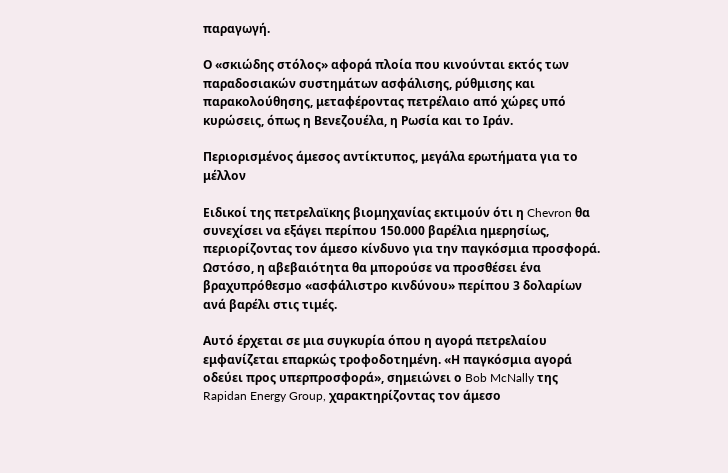παραγωγή.

Ο «σκιώδης στόλος» αφορά πλοία που κινούνται εκτός των παραδοσιακών συστημάτων ασφάλισης, ρύθμισης και παρακολούθησης, μεταφέροντας πετρέλαιο από χώρες υπό κυρώσεις, όπως η Βενεζουέλα, η Ρωσία και το Ιράν.

Περιορισμένος άμεσος αντίκτυπος, μεγάλα ερωτήματα για το μέλλον

Ειδικοί της πετρελαϊκης βιομηχανίας εκτιμούν ότι η Chevron θα συνεχίσει να εξάγει περίπου 150.000 βαρέλια ημερησίως, περιορίζοντας τον άμεσο κίνδυνο για την παγκόσμια προσφορά. Ωστόσο, η αβεβαιότητα θα μπορούσε να προσθέσει ένα βραχυπρόθεσμο «ασφάλιστρο κινδύνου» περίπου 3 δολαρίων ανά βαρέλι στις τιμές.

Αυτό έρχεται σε μια συγκυρία όπου η αγορά πετρελαίου εμφανίζεται επαρκώς τροφοδοτημένη. «Η παγκόσμια αγορά οδεύει προς υπερπροσφορά», σημειώνει ο Bob McNally της Rapidan Energy Group, χαρακτηρίζοντας τον άμεσο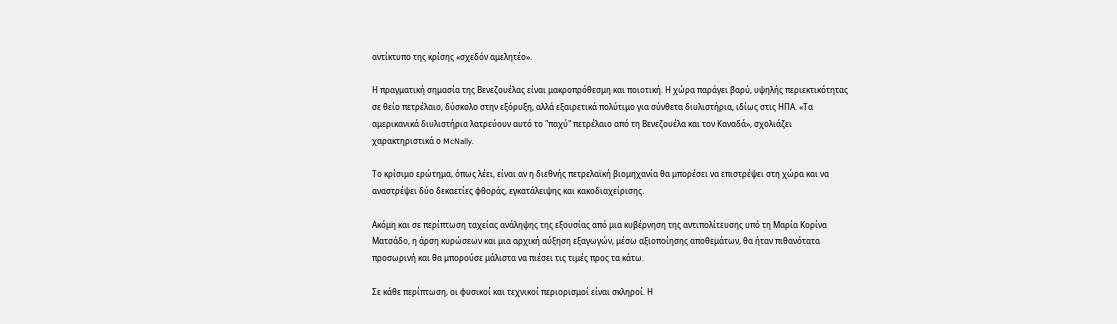αντίκτυπο της κρίσης «σχεδόν αμελητέο».

Η πραγματική σημασία της Βενεζουέλας είναι μακροπρόθεσμη και ποιοτική. Η χώρα παράγει βαρύ, υψηλής περιεκτικότητας σε θείο πετρέλαιο, δύσκολο στην εξόρυξη, αλλά εξαιρετικά πολύτιμο για σύνθετα διυλιστήρια, ιδίως στις ΗΠΑ. «Τα αμερικανικά διυλιστήρια λατρεύουν αυτό το "παχύ" πετρέλαιο από τη Βενεζουέλα και τον Καναδά», σχολιάζει χαρακτηριστικά ο McNally.

Το κρίσιμο ερώτημα, όπως λέει, είναι αν η διεθνής πετρελαϊκή βιομηχανία θα μπορέσει να επιστρέψει στη χώρα και να αναστρέψει δύο δεκαετίες φθοράς, εγκατάλειψης και κακοδιαχείρισης.

Ακόμη και σε περίπτωση ταχείας ανάληψης της εξουσίας από μια κυβέρνηση της αντιπολίτευσης υπό τη Μαρία Κορίνα Ματσάδο, η άρση κυρώσεων και μια αρχική αύξηση εξαγωγών, μέσω αξιοποίησης αποθεμάτων, θα ήταν πιθανότατα προσωρινή και θα μπορούσε μάλιστα να πιέσει τις τιμές προς τα κάτω.

Σε κάθε περίπτωση, οι φυσικοί και τεχνικοί περιορισμοί είναι σκληροί. Η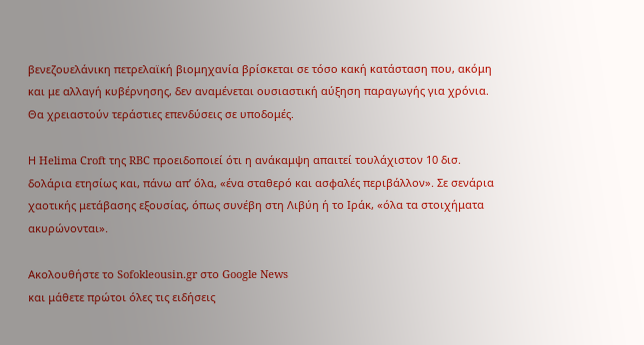βενεζουελάνικη πετρελαϊκή βιομηχανία βρίσκεται σε τόσο κακή κατάσταση που, ακόμη και με αλλαγή κυβέρνησης, δεν αναμένεται ουσιαστική αύξηση παραγωγής για χρόνια. Θα χρειαστούν τεράστιες επενδύσεις σε υποδομές.

Η Helima Croft της RBC προειδοποιεί ότι η ανάκαμψη απαιτεί τουλάχιστον 10 δισ. δολάρια ετησίως και, πάνω απ’ όλα, «ένα σταθερό και ασφαλές περιβάλλον». Σε σενάρια χαοτικής μετάβασης εξουσίας, όπως συνέβη στη Λιβύη ή το Ιράκ, «όλα τα στοιχήματα ακυρώνονται».

Ακολουθήστε το Sofokleousin.gr στο Google News
και μάθετε πρώτοι όλες τις ειδήσεις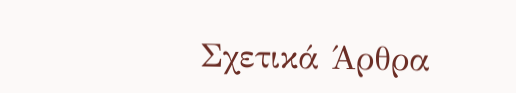Σχετικά Άρθρα